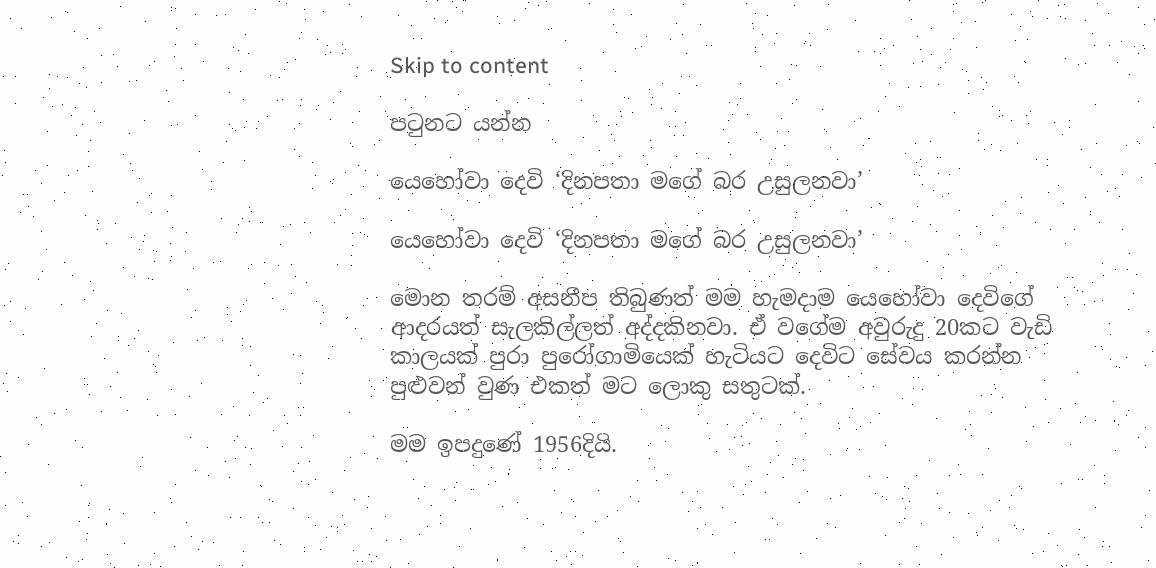Skip to content

පටුනට යන්න

යෙහෝවා දෙවි ‘දිනපතා මගේ බර උසුලනවා’

යෙහෝවා දෙවි ‘දිනපතා මගේ බර උසුලනවා’

මොන තරම් අසනීප තිබුණත් මම හැමදාම යෙහෝවා දෙවිගේ ආදරයත් සැලකිල්ලත් අද්දකිනවා. ඒ වගේම අවුරුදු 20කට වැඩි කාලයක් පුරා පුරෝගාමියෙක් හැටියට දෙවිට සේවය කරන්න පුළුවන් වුණ එකත් මට ලොකු සතුටක්.

මම ඉපදුණේ 1956දියි.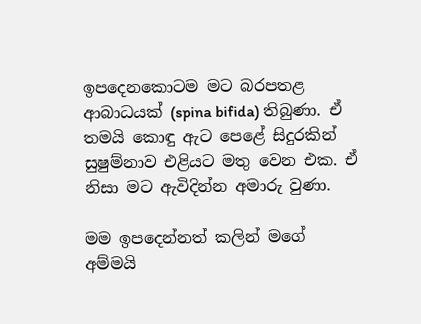ඉපදෙනකොටම මට බරපතළ ආබාධයක් (spina bifida) තිබුණා. ඒ තමයි කොඳු ඇට පෙළේ සිදුරකින් සුෂුම්නාව එළියට මතු වෙන එක. ඒ නිසා මට ඇවිදින්න අමාරු වුණා.

මම ඉපදෙන්නත් කලින් මගේ අම්මයි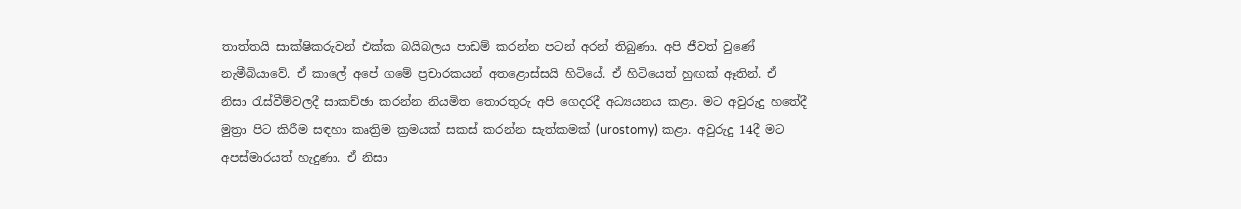තාත්තයි සාක්ෂිකරුවන් එක්ක බයිබලය පාඩම් කරන්න පටන් අරන් තිබුණා. අපි ජීවත් වුණේ නැමීබියාවේ. ඒ කාලේ අපේ ගමේ ප්‍රචාරකයන් අතළොස්සයි හිටියේ. ඒ හිටියෙත් හුඟක් ඈතින්. ඒ නිසා රැස්වීම්වලදී සාකච්ඡා කරන්න නියමිත තොරතුරු අපි ගෙදරදී අධ්‍යයනය කළා. මට අවුරුදු හතේදී මුත්‍රා පිට කිරීම සඳහා කෘත්‍රිම ක්‍රමයක් සකස් කරන්න සැත්කමක් (urostomy) කළා. අවුරුදු 14දී මට අපස්මාරයත් හැදුණා. ඒ නිසා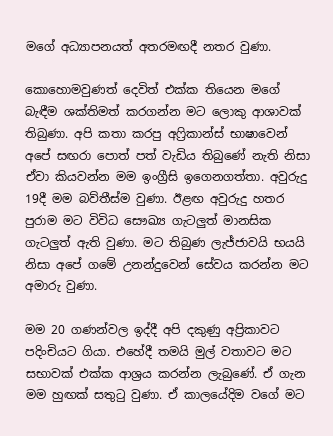මගේ අධ්‍යාපනයත් අතරමඟදී නතර වුණා.

කොහොමවුණත් දෙවිත් එක්ක තියෙන මගේ බැඳීම ශක්තිමත් කරගන්න මට ලොකු ආශාවක් තිබුණා. අපි කතා කරපු අෆ්‍රිකාන්ස් භාෂාවෙන් අපේ සඟරා පොත් පත් වැඩිය තිබුණේ නැති නිසා ඒවා කියවන්න මම ඉංග්‍රීසි ඉගෙනගත්තා. අවුරුදු 19දී මම බව්තීස්ම වුණා. ඊළඟ අවුරුදු හතර පුරාම මට විවිධ සෞඛ්‍ය ගැටලුත් මානසික ගැටලුත් ඇති වුණා. මට තිබුණ ලැජ්ජාවයි භයයි නිසා අපේ ගමේ උනන්දුවෙන් සේවය කරන්න මට අමාරු වුණා.

මම 20 ගණන්වල ඉද්දී අපි දකුණු අප්‍රිකාවට පදිංචියට ගියා. එහේදී තමයි මුල් වතාවට මට සභාවක් එක්ක ආශ්‍රය කරන්න ලැබුණේ. ඒ ගැන මම හුඟක් සතුටු වුණා. ඒ කාලයේදිම වගේ මට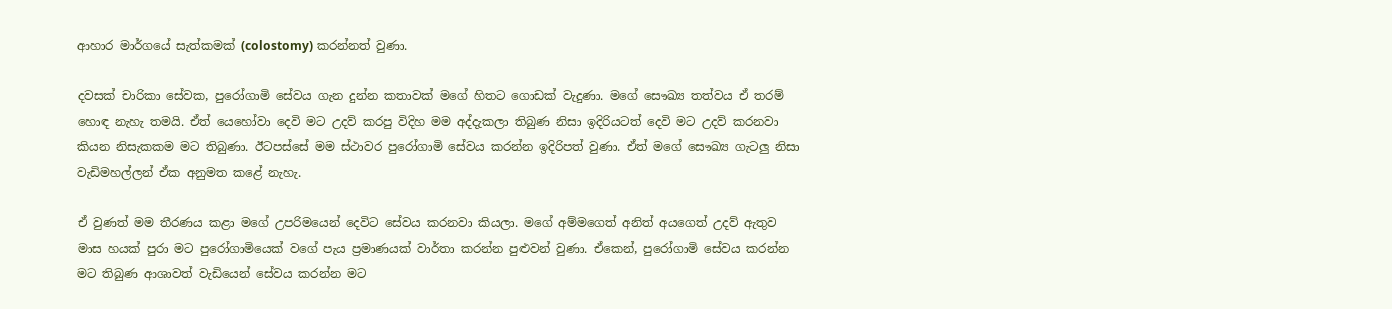ආහාර මාර්ගයේ සැත්කමක් (colostomy) කරන්නත් වුණා.

දවසක් චාරිකා සේවක, පුරෝගාමි සේවය ගැන දුන්න කතාවක් මගේ හිතට ගොඩක් වැදුණා. මගේ සෞඛ්‍ය තත්වය ඒ තරම් හොඳ නැහැ තමයි. ඒත් යෙහෝවා දෙවි මට උදව් කරපු විදිහ මම අද්දැකලා තිබුණ නිසා ඉදිරියටත් දෙවි මට උදව් කරනවා කියන නිසැකකම මට තිබුණා. ඊටපස්සේ මම ස්ථාවර පුරෝගාමි සේවය කරන්න ඉදිරිපත් වුණා. ඒත් මගේ සෞඛ්‍ය ගැටලු නිසා වැඩිමහල්ලන් ඒක අනුමත කළේ නැහැ.

ඒ වුණත් මම තීරණය කළා මගේ උපරිමයෙන් දෙවිට සේවය කරනවා කියලා. මගේ අම්මගෙත් අනිත් අයගෙත් උදව් ඇතුව මාස හයක් පුරා මට පුරෝගාමියෙක් වගේ පැය ප්‍රමාණයක් වාර්තා කරන්න පුළුවන් වුණා. ඒකෙන්, පුරෝගාමි සේවය කරන්න මට තිබුණ ආශාවත් වැඩියෙන් සේවය කරන්න මට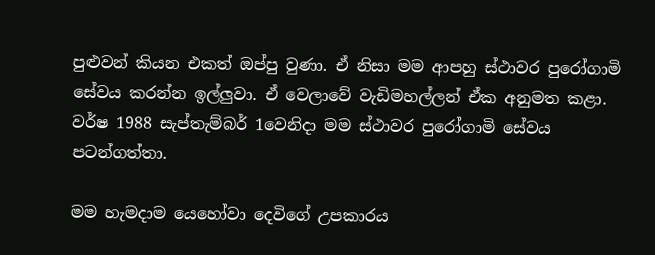පුළුවන් කියන එකත් ඔප්පු වුණා. ඒ නිසා මම ආපහු ස්ථාවර පුරෝගාමි සේවය කරන්න ඉල්ලුවා. ඒ වෙලාවේ වැඩිමහල්ලන් ඒක අනුමත කළා. වර්ෂ 1988 සැප්තැම්බර් 1වෙනිදා මම ස්ථාවර පුරෝගාමි සේවය පටන්ගත්තා.

මම හැමදාම යෙහෝවා දෙවිගේ උපකාරය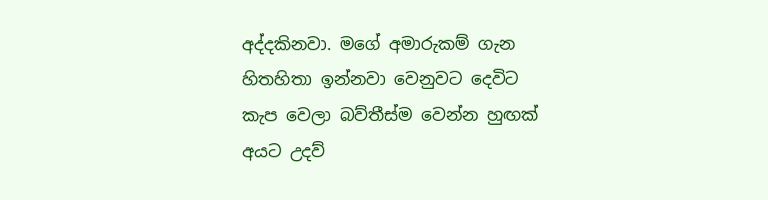අද්දකිනවා. මගේ අමාරුකම් ගැන හිතහිතා ඉන්නවා වෙනුවට දෙවිට කැප වෙලා බව්තීස්ම වෙන්න හුඟක් අයට උදව්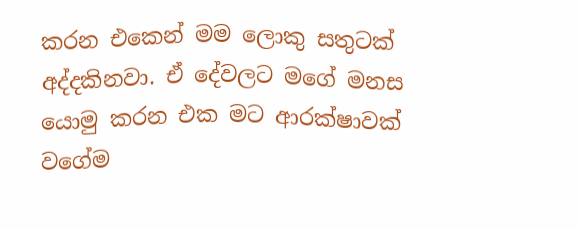කරන එකෙන් මම ලොකු සතුටක් අද්දකිනවා. ඒ දේවලට මගේ මනස යොමු කරන එක මට ආරක්ෂාවක් වගේම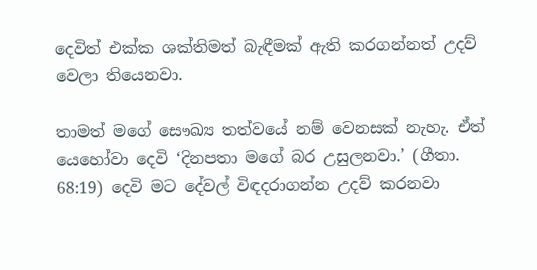දෙවිත් එක්ක ශක්තිමත් බැඳීමක් ඇති කරගන්නත් උදව් වෙලා තියෙනවා.

තාමත් මගේ සෞඛ්‍ය තත්වයේ නම් වෙනසක් නැහැ. ඒත් යෙහෝවා දෙවි ‘දිනපතා මගේ බර උසුලනවා.’ (ගීතා. 68:19) දෙවි මට දේවල් විඳදරාගන්න උදව් කරනවා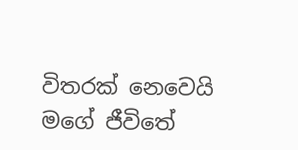විතරක් නෙවෙයි මගේ ජීවිතේ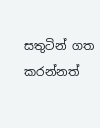සතුටින් ගත කරන්නත්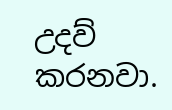උදව් කරනවා.